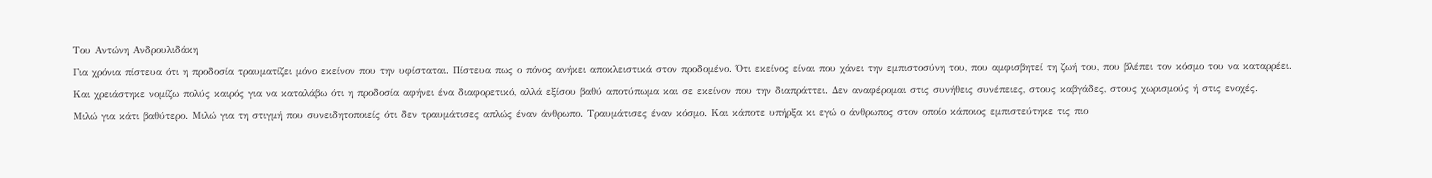Του Αντώνη Ανδρουλιδάκη
Για χρόνια πίστευα ότι η προδοσία τραυματίζει μόνο εκείνον που την υφίσταται. Πίστευα πως ο πόνος ανήκει αποκλειστικά στον προδομένο. Ότι εκείνος είναι που χάνει την εμπιστοσύνη του, που αμφισβητεί τη ζωή του, που βλέπει τον κόσμο του να καταρρέει.
Και χρειάστηκε νομίζω πολύς καιρός για να καταλάβω ότι η προδοσία αφήνει ένα διαφορετικό, αλλά εξίσου βαθύ αποτύπωμα και σε εκείνον που την διαπράττει. Δεν αναφέρομαι στις συνήθεις συνέπειες, στους καβγάδες, στους χωρισμούς ή στις ενοχές.
Μιλώ για κάτι βαθύτερο. Μιλώ για τη στιγμή που συνειδητοποιείς ότι δεν τραυμάτισες απλώς έναν άνθρωπο. Τραυμάτισες έναν κόσμο. Και κάποτε υπήρξα κι εγώ ο άνθρωπος στον οποίο κάποιος εμπιστεύτηκε τις πιο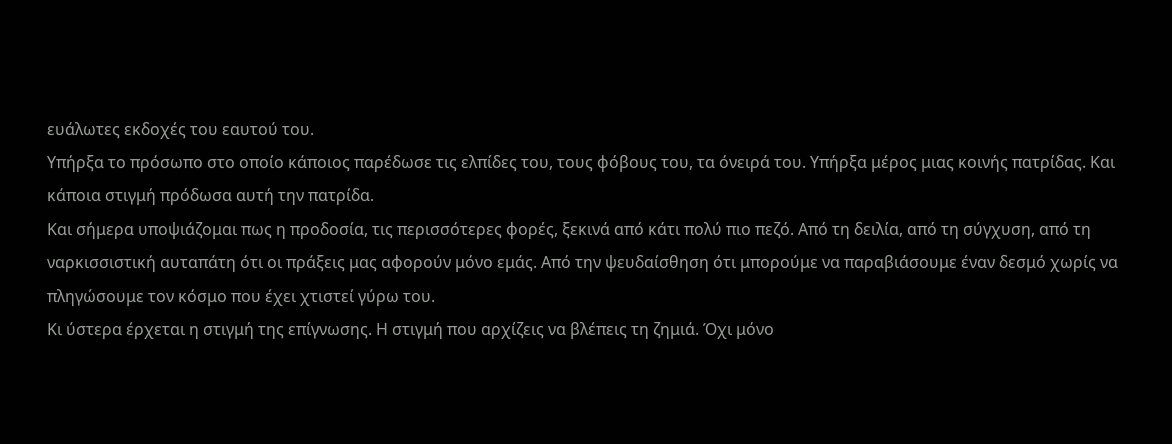ευάλωτες εκδοχές του εαυτού του.
Υπήρξα το πρόσωπο στο οποίο κάποιος παρέδωσε τις ελπίδες του, τους φόβους του, τα όνειρά του. Υπήρξα μέρος μιας κοινής πατρίδας. Και κάποια στιγμή πρόδωσα αυτή την πατρίδα.
Και σήμερα υποψιάζομαι πως η προδοσία, τις περισσότερες φορές, ξεκινά από κάτι πολύ πιο πεζό. Από τη δειλία, από τη σύγχυση, από τη ναρκισσιστική αυταπάτη ότι οι πράξεις μας αφορούν μόνο εμάς. Από την ψευδαίσθηση ότι μπορούμε να παραβιάσουμε έναν δεσμό χωρίς να πληγώσουμε τον κόσμο που έχει χτιστεί γύρω του.
Κι ύστερα έρχεται η στιγμή της επίγνωσης. Η στιγμή που αρχίζεις να βλέπεις τη ζημιά. Όχι μόνο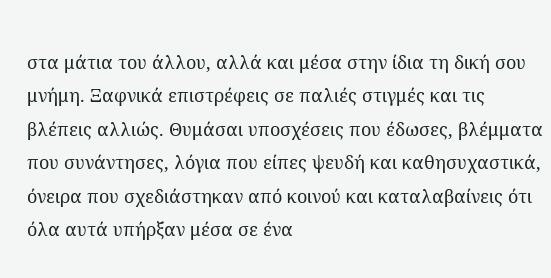στα μάτια του άλλου, αλλά και μέσα στην ίδια τη δική σου μνήμη. Ξαφνικά επιστρέφεις σε παλιές στιγμές και τις βλέπεις αλλιώς. Θυμάσαι υποσχέσεις που έδωσες, βλέμματα που συνάντησες, λόγια που είπες ψευδή και καθησυχαστικά, όνειρα που σχεδιάστηκαν από κοινού και καταλαβαίνεις ότι όλα αυτά υπήρξαν μέσα σε ένα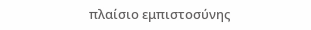πλαίσιο εμπιστοσύνης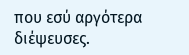που εσύ αργότερα διέψευσες.